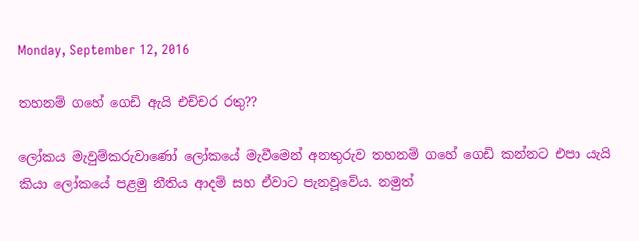Monday, September 12, 2016

තහනම් ගහේ ගෙඩි ඇයි එච්චර රතු??

ලෝකය මැවුම්කරුවාණෝ ලෝකයේ මැවීමෙන් අනතුරුව තහනම් ගහේ ගෙඩි කන්නට එපා යැයි කියා ලෝකයේ පළමු නීතිය ආදම් සහ ඒවාට පැනවූවේය. නමුත්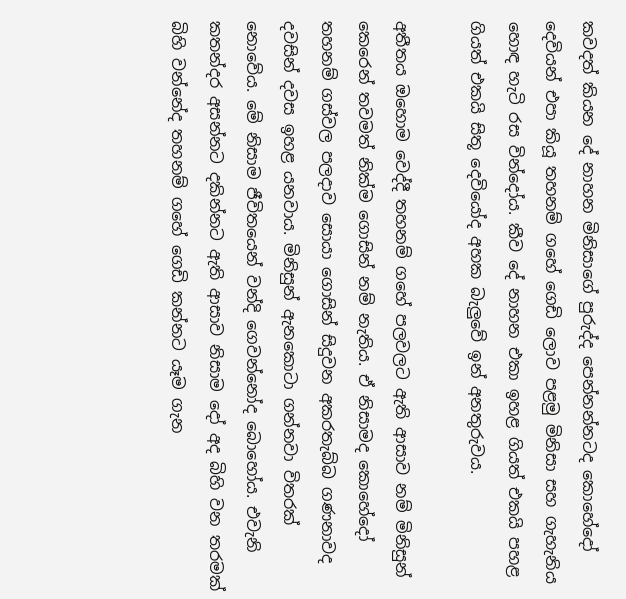කවදත් කියන දේ නාහන මිනිසාගේ පුරුද්ද පෙන්නන්නටද කොහේදෝ දෙවියන් එපා කියූ තහනම් ගහේ ගෙඩි ලොව පළමු මිනිසා සහ ගැහැනිය හොඳ හැටි රස වින්දෝය. කීව දේ නාහන එකා ඉහළ ගියත් එකයි පහළ ගියත් එකයි සිතූ දෙවියෝද අහක බැලුවේ ඉන් අනතුරුවය.

අතීතය ඔහොම වෙද්දී තහනම් ගහේ පලවලට ඇති ආසාව නම් මිනිසුන් කෙරෙන් තවමත් නික්ම ගොසින් නම් නැතිය. ඒ නිසාමද කොහේදෝ තහනම් ගස්වල පලදාව සොයා ගොසින් සිදුවන අකරතැබ්බ ගණනාවද දවසින් දවස ඉහළ යනවාය. මිනිසුන් ඇනකොටා ගන්නවා විතරක් නොවේය. මේ නිසාම ජීවිතයෙන් වන්දි ගෙවන්නෝද බොහෝය. එවැනි කතන්දර අසන්නට දකින්නට ඇති ආසාව නිසාම දෝ අද බිහි වන තරමක් බිහි වන්නේද තහනම් ගහේ ගෙඩි කන්නට යෑම ගැන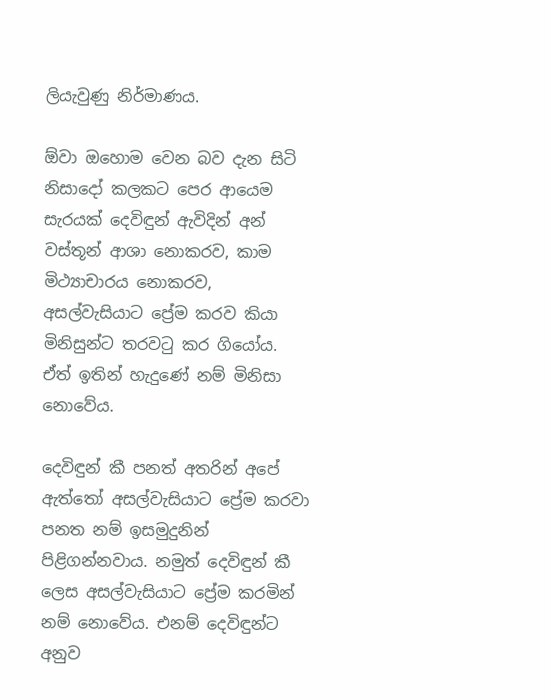ලියැවුණු නිර්මාණය.

ඕවා ඔහොම වෙන බව දැන සිටි නිසාදෝ කලකට පෙර ආයෙම සැරයක් දෙවිඳුන් ඇවිදින් අන් වස්තූන් ආශා නොකරව, කාම මිථ්‍යාචාරය නොකරව, අසල්වැසියාට ප්‍රේම කරව කියා මිනිසුන්ට තරවටු කර ගියෝය. ඒත් ඉතින් හැදුණේ නම් මිනිසා නොවේය.

දෙවිඳුන් කී පනත් අතරින් අපේ ඇත්තෝ අසල්වැසියාට ප්‍රේම කරවා පනත නම් ඉසමුදුනින්
පිළිගන්නවාය. නමුත් දෙවිඳුන් කී ලෙස අසල්වැසියාට ප්‍රේම කරමින් නම් නොවේය. එනම් දෙවිඳුන්ට අනුව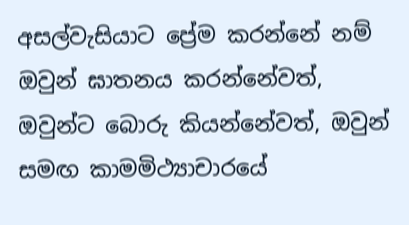අසල්වැසියාට ප්‍රේම කරන්නේ නම් ඔවුන් ඝාතනය කරන්නේවත්, ඔවුන්ට බොරු කියන්නේවත්, ඔවුන් සමඟ කාමමිථ්‍යාචාරයේ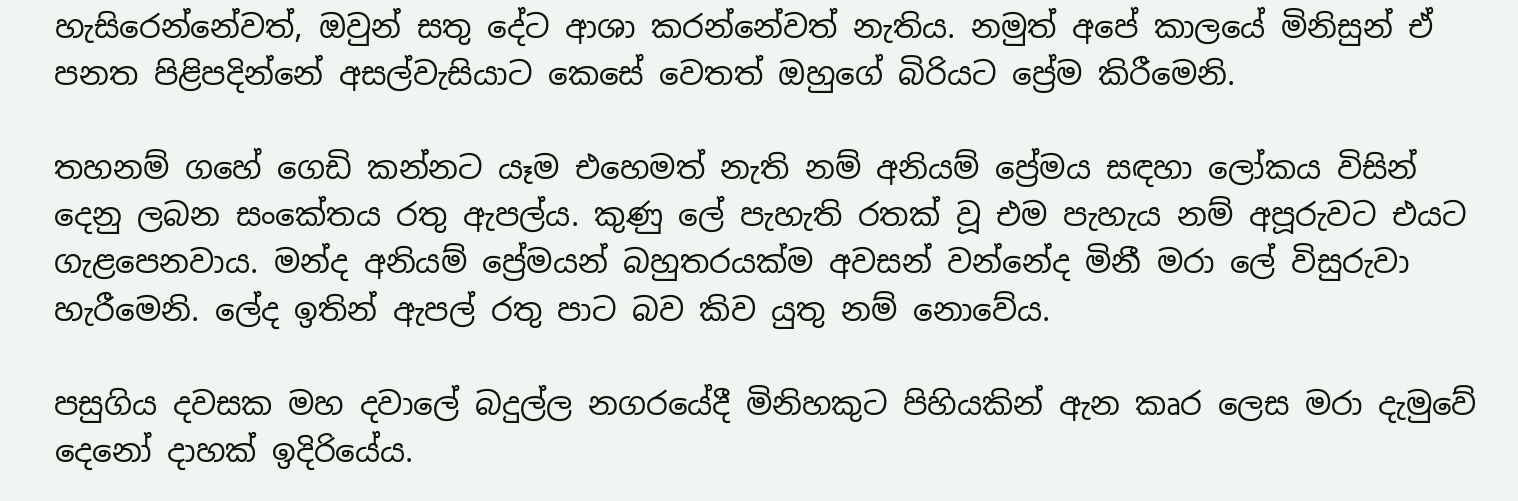හැසිරෙන්නේවත්, ඔවුන් සතු දේට ආශා කරන්නේවත් නැතිය. නමුත් අපේ කාලයේ මිනිසුන් ඒ පනත පිළිපදින්නේ අසල්වැසියාට කෙසේ වෙතත් ඔහුගේ බිරියට ප්‍රේම කිරීමෙනි.

තහනම් ගහේ ගෙඩි කන්නට යෑම එහෙමත් නැති නම් අනියම් ප්‍රේමය සඳහා ලෝකය විසින් දෙනු ලබන සංකේතය රතු ඇපල්ය. කුණු ලේ පැහැති රතක් වූ එම පැහැය නම් අපූරුවට එයට ගැළපෙනවාය. මන්ද අනියම් ප්‍රේමයන් බහුතරයක්ම අවසන් වන්නේද මිනී මරා ලේ විසුරුවා හැරීමෙනි. ලේද ඉතින් ඇපල් රතු පාට බව කිව යුතු නම් නොවේය.

පසුගිය දවසක මහ දවාලේ බදුල්ල නගරයේදී මිනිහකුට පිහියකින් ඇන කෘර ලෙස මරා දැමුවේ දෙනෝ දාහක් ඉදිරියේය.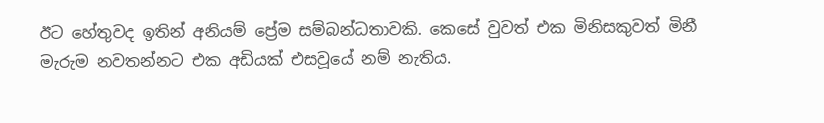ඊට හේතුවද ඉතින් අනියම් ප්‍රේම සම්බන්ධතාවකි. කෙසේ වුවත් එක මිනිසකුවත් මිනී මැරුම නවතන්නට එක අඩියක් එසවූයේ නම් නැතිය.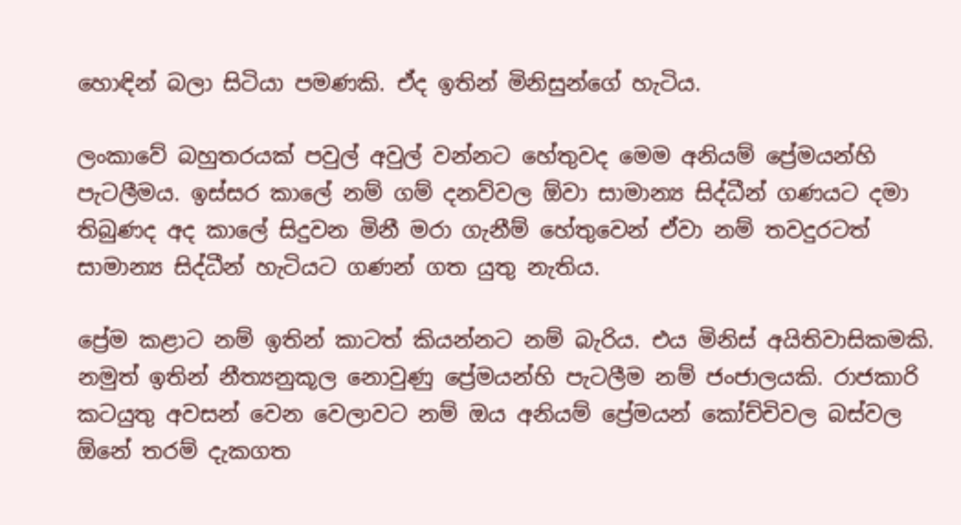හොඳින් බලා සිටියා පමණකි. ඒද ඉතින් මිනිසුන්ගේ හැටිය.

ලංකාවේ බහුතරයක් පවුල් අවුල් වන්නට හේතුවද මෙම අනියම් ප්‍රේමයන්හි පැටලීමය. ඉස්සර කාලේ නම් ගම් දනව්වල ඕවා සාමාන්‍ය සිද්ධීන් ගණයට දමා තිබුණද අද කාලේ සිදුවන මිනී මරා ගැනීම් හේතුවෙන් ඒවා නම් තවදුරටත් සාමාන්‍ය සිද්ධීන් හැටියට ගණන් ගත යුතු නැතිය.

ප්‍රේම කළාට නම් ඉතින් කාටත් කියන්නට නම් බැරිය. එය මිනිස් අයිතිවාසිකමකි. නමුත් ඉතින් නීත්‍යනුකූල නොවුණු ප්‍රේමයන්හි පැටලීම නම් ජංජාලයකි. රාජකාරි කටයුතු අවසන් වෙන වෙලාවට නම් ඔය අනියම් ප්‍රේමයන් කෝච්චිවල බස්වල ඕනේ තරම් දැකගත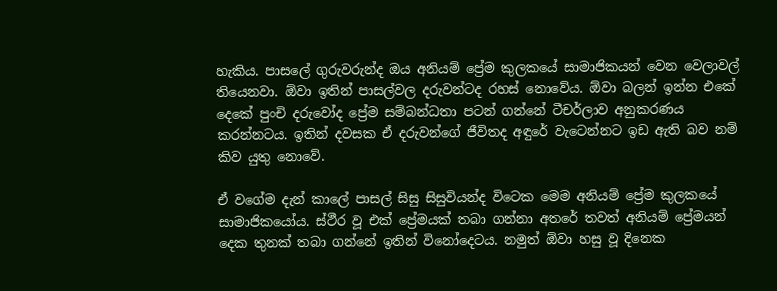හැකිය. පාසලේ ගුරුවරුන්ද ඔය අනියම් ප්‍රේම කුලකයේ සාමාජිකයන් වෙන වෙලාවල් තියෙනවා. ඕවා ඉතින් පාසල්වල දරුවන්ටද රහස් නොවේය. ඕවා බලන් ඉන්න එකේ දෙකේ පුංචි දරුවෝද ප්‍රේම සම්බන්ධතා පටන් ගන්නේ ටීචර්ලාව අනුකරණය කරන්නටය. ඉතින් දවසක ඒ දරුවන්ගේ ජීවිතද අඳුරේ වැටෙන්නට ඉඩ ඇති බව නම් කිව යුතු නොවේ.

ඒ වගේම දැන් කාලේ පාසල් සිසු සිසුවියන්ද විටෙක මෙම අනියම් ප්‍රේම කුලකයේ සාමාජිකයෝය. ස්ථීර වූ එක් ප්‍රේමයක් තබා ගන්නා අතරේ තවත් අනියම් ප්‍රේමයන් දෙක තුනක් තබා ගන්නේ ඉතින් විනෝදෙටය. නමුත් ඕවා හසු වූ දිනෙක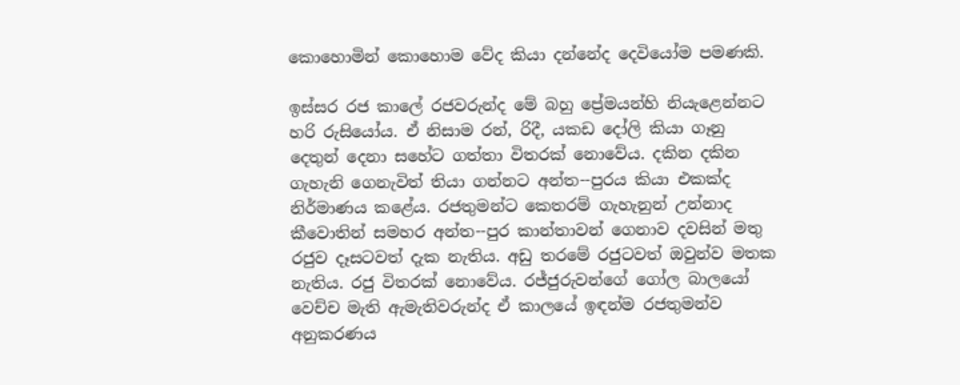කොහොමින් කොහොම වේද කියා දන්නේද දෙවියෝම පමණකි.

ඉස්සර රජ කාලේ රජවරුන්ද මේ බහු ප්‍රේමයන්හි නියැළෙන්නට හරි රුසියෝය. ඒ නිසාම රන්, රිදී, යකඩ දෝලි කියා ගෑනු දෙතුන් දෙනා සහේට ගත්තා විතරක් නොවේය. දකින දකින ගැහැනි ගෙනැවිත් තියා ගන්නට අන්ත--පුරය කියා එකක්ද නිර්මාණය කළේය. රජතුමන්ට කෙතරම් ගැහැනුන් උන්නාද කීවොතින් සමහර අන්ත--පුර කාන්තාවන් ගෙනාව දවසින් මතු රජුව දෑසටවත් දැක නැතිය. අඩු තරමේ රජුටවත් ඔවුන්ව මතක නැතිය. රජු විතරක් නොවේය. රජ්ජුරුවන්ගේ ගෝල බාලයෝ වෙච්ච මැති ඇමැතිවරුන්ද ඒ කාලයේ ඉඳන්ම රජතුමන්ව අනුකරණය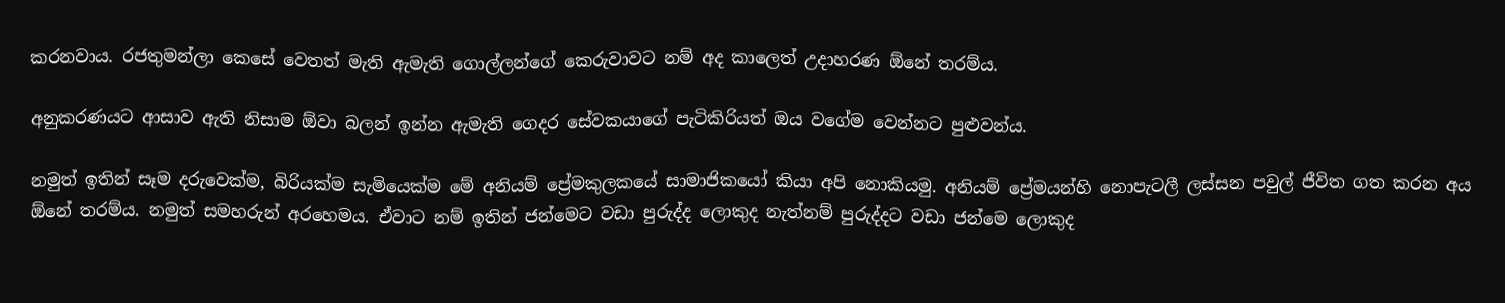කරනවාය. රජතුමන්ලා කෙසේ වෙතත් මැති ඇමැති ගොල්ලන්ගේ කෙරුවාවට නම් අද කාලෙත් උදාහරණ ඕනේ තරම්ය.

අනුකරණයට ආසාව ඇති නිසාම ඕවා බලන් ඉන්න ඇමැති ගෙදර සේවකයාගේ පැටිකිරියත් ඔය වගේම වෙන්නට පුළුවන්ය.

නමුත් ඉතින් සෑම දරුවෙක්ම, බිරියක්ම සැමියෙක්ම මේ අනියම් ප්‍රේමකුලකයේ සාමාජිකයෝ කියා අපි නොකියමු. අනියම් ප්‍රේමයන්හි නොපැටලී ලස්සන පවුල් ජීවිත ගත කරන අය ඕනේ තරම්ය. නමුත් සමහරුන් අරහෙමය. ඒවාට නම් ඉතින් ජන්මෙට වඩා පුරුද්ද ලොකුද නැත්නම් පුරුද්දට වඩා ජන්මෙ ලොකුද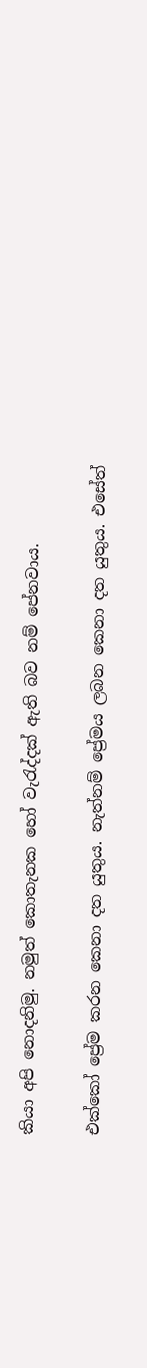කියා අපි නොදනිමු. නමුත් කොතැනක හෝ වැරැද්දක් ඇති බව නම් පේනවාය.

එක්කෝ ප්‍රේම කරන කෙනා දත යුතුය. නැත්නම් ප්‍රේමය ලබන කෙනා දත යුතුය. එසේත්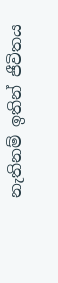නැතිනම් ඉතින් ජීවිතය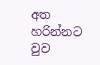අත හරින්නට වුව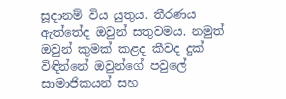සූදානම් විය යුතුය. තීරණය ඇත්තේද ඔවුන් සතුවමය. නමුත් ඔවුන් කුමක් කළද කීවද දුක් විඳින්නේ ඔවුන්ගේ පවුලේ සාමාජිකයන් සහ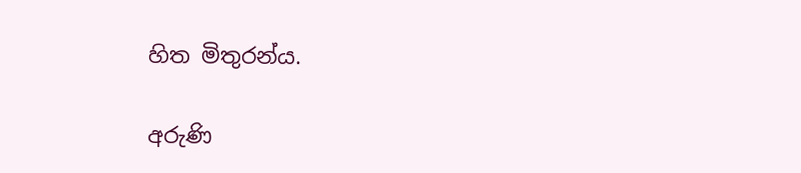හිත මිතුරන්ය.

අරුණි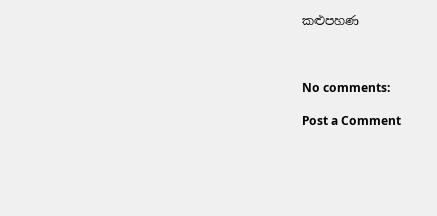කළුපහණ



No comments:

Post a Comment